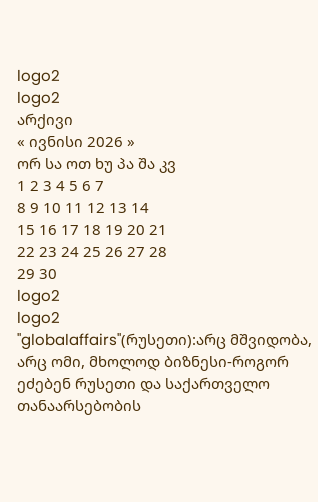logo2
logo2
არქივი
« ივნისი 2026 »
ორ სა ოთ ხუ პა შა კვ
1 2 3 4 5 6 7
8 9 10 11 12 13 14
15 16 17 18 19 20 21
22 23 24 25 26 27 28
29 30
logo2
logo2
"globalaffairs"(რუსეთი):არც მშვიდობა, არც ომი, მხოლოდ ბიზნესი-როგორ ეძებენ რუსეთი და საქართველო თანაარსებობის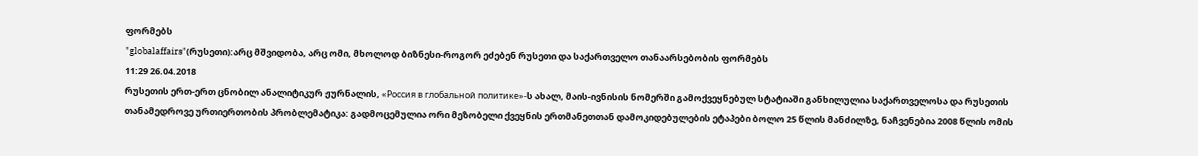ფორმებს
"globalaffairs"(რუსეთი):არც მშვიდობა, არც ომი, მხოლოდ ბიზნესი-როგორ ეძებენ რუსეთი და საქართველო თანაარსებობის ფორმებს
11:29 26.04.2018
რუსეთის ერთ-ერთ ცნობილ ანალიტიკურ ჟურნალის, «Россия в глобальной политике»-ს ახალ, მაის-ივნისის ნომერში გამოქვეყნებულ სტატიაში განხილულია საქართველოსა და რუსეთის თანამედროვე ურთიერთობის პრობლემატიკა: გადმოცემულია ორი მეზობელი ქვეყნის ერთმანეთთან დამოკიდებულების ეტაპები ბოლო 25 წლის მანძილზე, ნაჩვენებია 2008 წლის ომის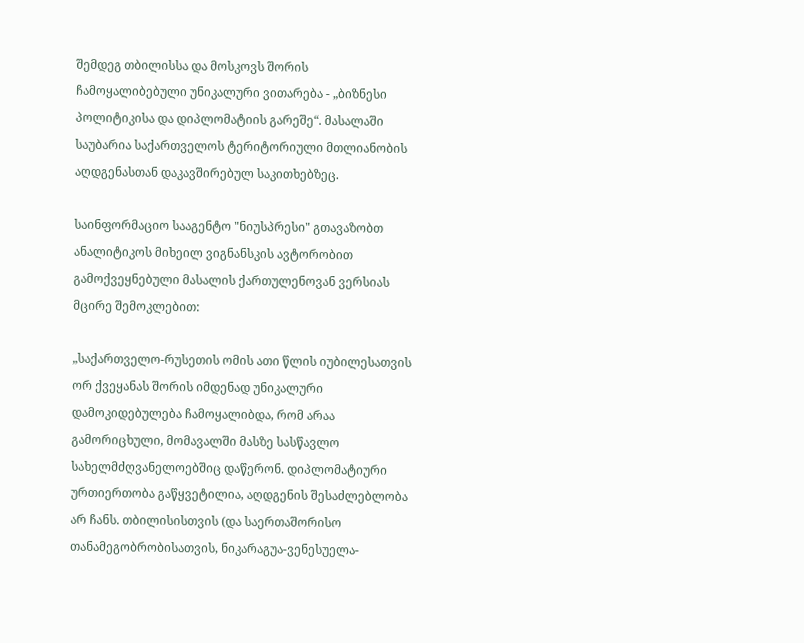შემდეგ თბილისსა და მოსკოვს შორის ჩამოყალიბებული უნიკალური ვითარება - „ბიზნესი პოლიტიკისა და დიპლომატიის გარეშე“. მასალაში საუბარია საქართველოს ტერიტორიული მთლიანობის აღდგენასთან დაკავშირებულ საკითხებზეც.

საინფორმაციო სააგენტო "ნიუსპრესი" გთავაზობთ ანალიტიკოს მიხეილ ვიგნანსკის ავტორობით გამოქვეყნებული მასალის ქართულენოვან ვერსიას მცირე შემოკლებით:

„საქართველო-რუსეთის ომის ათი წლის იუბილესათვის ორ ქვეყანას შორის იმდენად უნიკალური დამოკიდებულება ჩამოყალიბდა, რომ არაა გამორიცხული, მომავალში მასზე სასწავლო სახელმძღვანელოებშიც დაწერონ. დიპლომატიური ურთიერთობა გაწყვეტილია, აღდგენის შესაძლებლობა არ ჩანს. თბილისისთვის (და საერთაშორისო თანამეგობრობისათვის, ნიკარაგუა-ვენესუელა-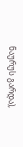ნაურუს გარდა),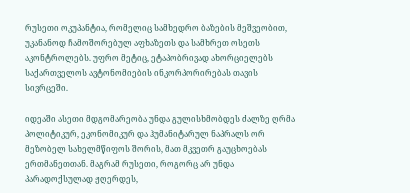რუსეთი ოკუპანტია, რომელიც სამხედრო ბაზების მეშვეობით, უკანანოდ ჩამოშორებულ აფხაზეთს და სამხრეთ ოსეთს აკონტროლებს. უფრო მეტიც, ეტაპობრივად ახორციელებს საქართველოს ავტონომიების ინკორპორირებას თავის სივრცეში.

იდეაში ასეთი მდგომარეობა უნდა გულისხმობდეს ძალზე ღრმა პოლიტიკურ, ეკონომიკურ და ჰუმანიტარულ ნაპრალს ორ მეზობელ სახელმწიფოს შორის, მათ მკვეთრ გაუცხოებას ერთმანეთთან. მაგრამ რუსეთი, როგორც არ უნდა პარადოქსულად ჟღერდეს,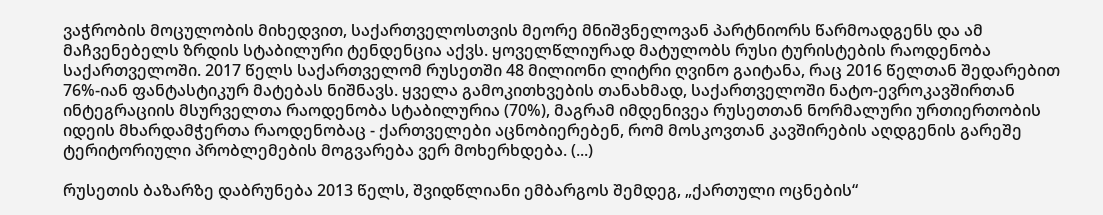ვაჭრობის მოცულობის მიხედვით, საქართველოსთვის მეორე მნიშვნელოვან პარტნიორს წარმოადგენს და ამ მაჩვენებელს ზრდის სტაბილური ტენდენცია აქვს. ყოველწლიურად მატულობს რუსი ტურისტების რაოდენობა საქართველოში. 2017 წელს საქართველომ რუსეთში 48 მილიონი ლიტრი ღვინო გაიტანა, რაც 2016 წელთან შედარებით 76%-იან ფანტასტიკურ მატებას ნიშნავს. ყველა გამოკითხვების თანახმად, საქართველოში ნატო-ევროკავშირთან ინტეგრაციის მსურველთა რაოდენობა სტაბილურია (70%), მაგრამ იმდენივეა რუსეთთან ნორმალური ურთიერთობის იდეის მხარდამჭერთა რაოდენობაც - ქართველები აცნობიერებენ, რომ მოსკოვთან კავშირების აღდგენის გარეშე ტერიტორიული პრობლემების მოგვარება ვერ მოხერხდება. (...)

რუსეთის ბაზარზე დაბრუნება 2013 წელს, შვიდწლიანი ემბარგოს შემდეგ, „ქართული ოცნების“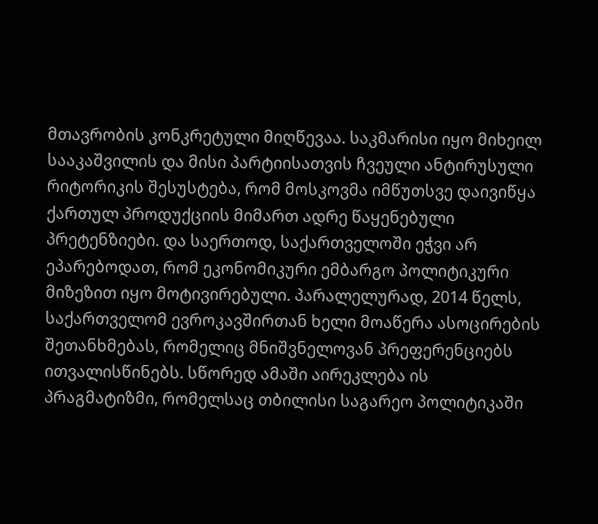მთავრობის კონკრეტული მიღწევაა. საკმარისი იყო მიხეილ სააკაშვილის და მისი პარტიისათვის ჩვეული ანტირუსული რიტორიკის შესუსტება, რომ მოსკოვმა იმწუთსვე დაივიწყა ქართულ პროდუქციის მიმართ ადრე წაყენებული პრეტენზიები. და საერთოდ, საქართველოში ეჭვი არ ეპარებოდათ, რომ ეკონომიკური ემბარგო პოლიტიკური მიზეზით იყო მოტივირებული. პარალელურად, 2014 წელს, საქართველომ ევროკავშირთან ხელი მოაწერა ასოცირების შეთანხმებას, რომელიც მნიშვნელოვან პრეფერენციებს ითვალისწინებს. სწორედ ამაში აირეკლება ის პრაგმატიზმი, რომელსაც თბილისი საგარეო პოლიტიკაში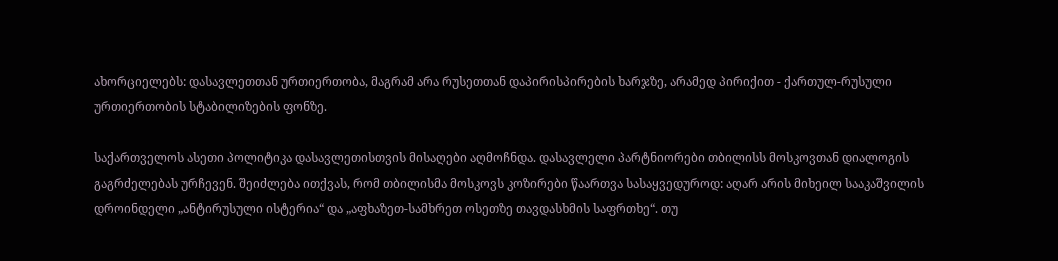ახორციელებს: დასავლეთთან ურთიერთობა, მაგრამ არა რუსეთთან დაპირისპირების ხარჯზე, არამედ პირიქით - ქართულ-რუსული ურთიერთობის სტაბილიზების ფონზე.

საქართველოს ასეთი პოლიტიკა დასავლეთისთვის მისაღები აღმოჩნდა. დასავლელი პარტნიორები თბილისს მოსკოვთან დიალოგის გაგრძელებას ურჩევენ. შეიძლება ითქვას, რომ თბილისმა მოსკოვს კოზირები წაართვა სასაყვედუროდ: აღარ არის მიხეილ სააკაშვილის დროინდელი „ანტირუსული ისტერია“ და „აფხაზეთ-სამხრეთ ოსეთზე თავდასხმის საფრთხე“. თუ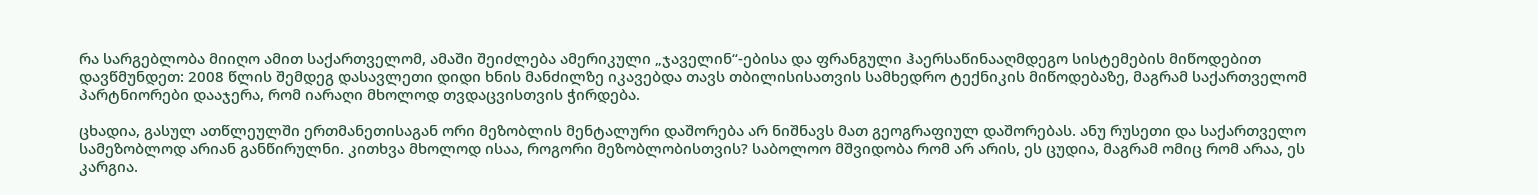რა სარგებლობა მიიღო ამით საქართველომ, ამაში შეიძლება ამერიკული „ჯაველინ“-ებისა და ფრანგული ჰაერსაწინააღმდეგო სისტემების მიწოდებით დავწმუნდეთ: 2008 წლის შემდეგ დასავლეთი დიდი ხნის მანძილზე იკავებდა თავს თბილისისათვის სამხედრო ტექნიკის მიწოდებაზე, მაგრამ საქართველომ პარტნიორები დააჯერა, რომ იარაღი მხოლოდ თვდაცვისთვის ჭირდება.

ცხადია, გასულ ათწლეულში ერთმანეთისაგან ორი მეზობლის მენტალური დაშორება არ ნიშნავს მათ გეოგრაფიულ დაშორებას. ანუ რუსეთი და საქართველო სამეზობლოდ არიან განწირულნი. კითხვა მხოლოდ ისაა, როგორი მეზობლობისთვის? საბოლოო მშვიდობა რომ არ არის, ეს ცუდია, მაგრამ ომიც რომ არაა, ეს კარგია.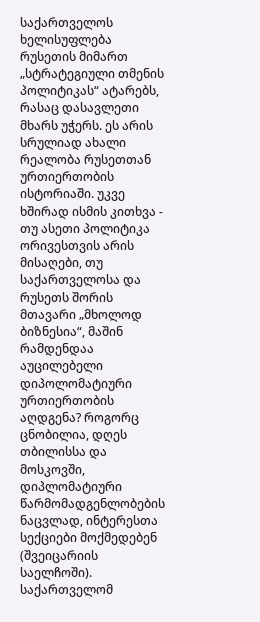საქართველოს ხელისუფლება რუსეთის მიმართ „სტრატეგიული თმენის პოლიტიკას“ ატარებს, რასაც დასავლეთი მხარს უჭერს. ეს არის სრულიად ახალი რეალობა რუსეთთან ურთიერთობის ისტორიაში. უკვე ხშირად ისმის კითხვა - თუ ასეთი პოლიტიკა ორივესთვის არის მისაღები, თუ საქართველოსა და რუსეთს შორის მთავარი „მხოლოდ ბიზნესია“, მაშინ რამდენდაა აუცილებელი დიპოლომატიური ურთიერთობის აღდგენა? როგორც ცნობილია, დღეს თბილისსა და მოსკოვში, დიპლომატიური წარმომადგენლობების ნაცვლად, ინტერესთა სექციები მოქმედებენ (შვეიცარიის საელჩოში). საქართველომ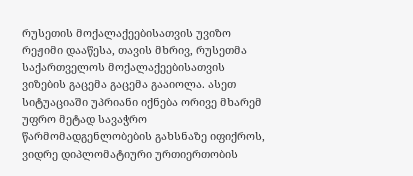რუსეთის მოქალაქეებისათვის უვიზო რეჟიმი დააწესა, თავის მხრივ, რუსეთმა საქართველოს მოქალაქეებისათვის ვიზების გაცემა გაცემა გააიოლა. ასეთ სიტუაციაში უპრიანი იქნება ორივე მხარემ უფრო მეტად სავაჭრო წარმომადგენლობების გახსნაზე იფიქროს, ვიდრე დიპლომატიური ურთიერთობის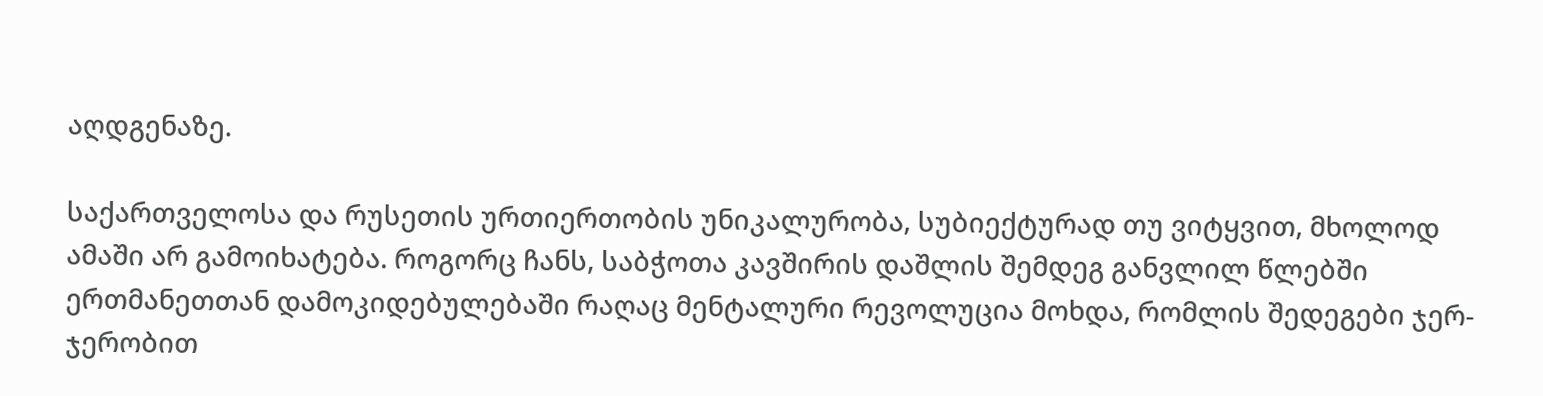აღდგენაზე.

საქართველოსა და რუსეთის ურთიერთობის უნიკალურობა, სუბიექტურად თუ ვიტყვით, მხოლოდ ამაში არ გამოიხატება. როგორც ჩანს, საბჭოთა კავშირის დაშლის შემდეგ განვლილ წლებში ერთმანეთთან დამოკიდებულებაში რაღაც მენტალური რევოლუცია მოხდა, რომლის შედეგები ჯერ-ჯერობით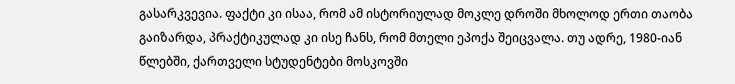გასარკვევია. ფაქტი კი ისაა, რომ ამ ისტორიულად მოკლე დროში მხოლოდ ერთი თაობა გაიზარდა, პრაქტიკულად კი ისე ჩანს, რომ მთელი ეპოქა შეიცვალა. თუ ადრე, 1980-იან წლებში, ქართველი სტუდენტები მოსკოვში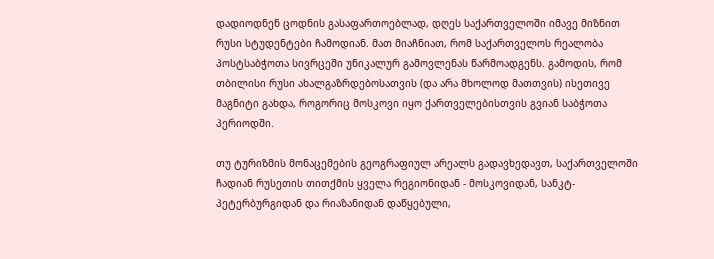დადიოდნენ ცოდნის გასაფართოებლად, დღეს საქართველოში იმავე მიზნით რუსი სტუდენტები ჩამოდიან. მათ მიაჩნიათ, რომ საქართველოს რეალობა პოსტსაბჭოთა სივრცეში უნიკალურ გამოვლენას წარმოადგენს. გამოდის, რომ თბილისი რუსი ახალგაზრდებოსათვის (და არა მხოლოდ მათთვის) ისეთივე მაგნიტი გახდა, როგორიც მოსკოვი იყო ქართველებისთვის გვიან საბჭოთა პერიოდში.

თუ ტურიზმის მონაცემების გეოგრაფიულ არეალს გადავხედავთ, საქართველოში ჩადიან რუსეთის თითქმის ყველა რეგიონიდან - მოსკოვიდან, სანკტ-პეტერბურგიდან და რიაზანიდან დაწყებული,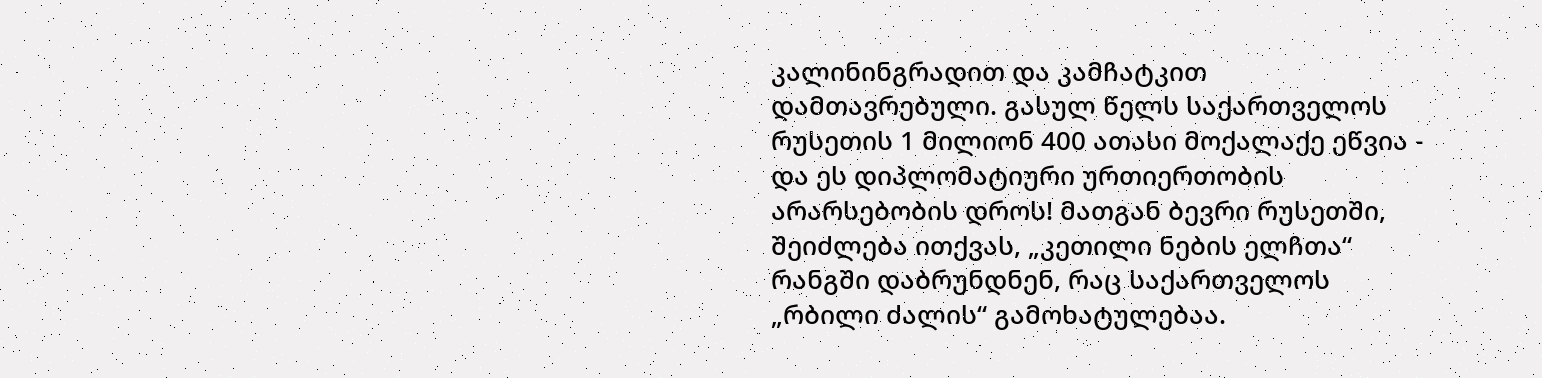კალინინგრადით და კამჩატკით დამთავრებული. გასულ წელს საქართველოს რუსეთის 1 მილიონ 400 ათასი მოქალაქე ეწვია - და ეს დიპლომატიური ურთიერთობის არარსებობის დროს! მათგან ბევრი რუსეთში, შეიძლება ითქვას, „კეთილი ნების ელჩთა“ რანგში დაბრუნდნენ, რაც საქართველოს „რბილი ძალის“ გამოხატულებაა.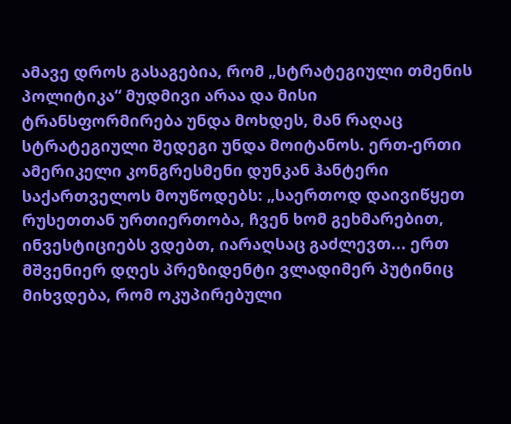ამავე დროს გასაგებია, რომ „სტრატეგიული თმენის პოლიტიკა“ მუდმივი არაა და მისი ტრანსფორმირება უნდა მოხდეს, მან რაღაც სტრატეგიული შედეგი უნდა მოიტანოს. ერთ-ერთი ამერიკელი კონგრესმენი დუნკან ჰანტერი საქართველოს მოუწოდებს: „საერთოდ დაივიწყეთ რუსეთთან ურთიერთობა, ჩვენ ხომ გეხმარებით, ინვესტიციებს ვდებთ, იარაღსაც გაძლევთ... ერთ მშვენიერ დღეს პრეზიდენტი ვლადიმერ პუტინიც მიხვდება, რომ ოკუპირებული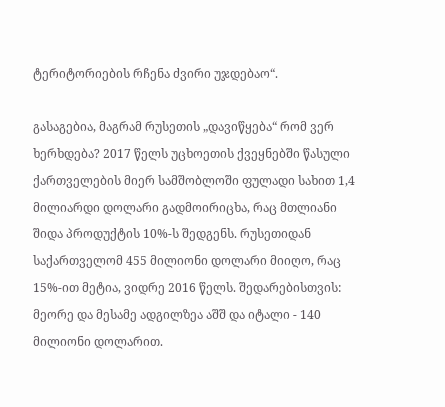ტერიტორიების რჩენა ძვირი უჯდებაო“.

გასაგებია, მაგრამ რუსეთის „დავიწყება“ რომ ვერ ხერხდება? 2017 წელს უცხოეთის ქვეყნებში წასული ქართველების მიერ სამშობლოში ფულადი სახით 1,4 მილიარდი დოლარი გადმოირიცხა, რაც მთლიანი შიდა პროდუქტის 10%-ს შედგენს. რუსეთიდან საქართველომ 455 მილიონი დოლარი მიიღო, რაც 15%-ით მეტია, ვიდრე 2016 წელს. შედარებისთვის: მეორე და მესამე ადგილზეა აშშ და იტალი - 140 მილიონი დოლარით.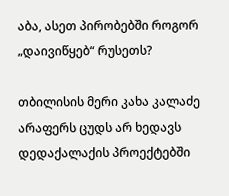აბა, ასეთ პირობებში როგორ „დაივიწყებ“ რუსეთს?

თბილისის მერი კახა კალაძე არაფერს ცუდს არ ხედავს დედაქალაქის პროექტებში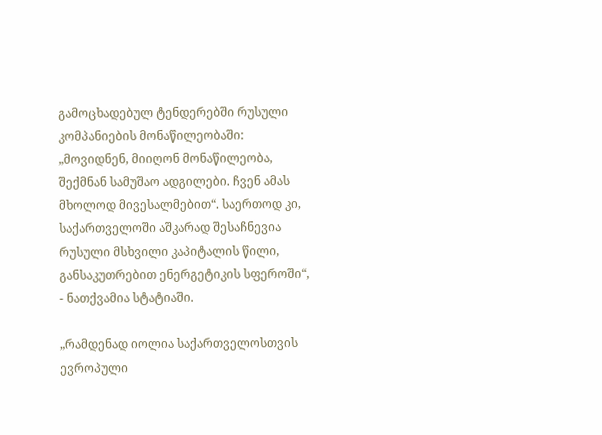გამოცხადებულ ტენდერებში რუსული კომპანიების მონაწილეობაში: „მოვიდნენ, მიიღონ მონაწილეობა, შექმნან სამუშაო ადგილები. ჩვენ ამას მხოლოდ მივესალმებით“. საერთოდ კი, საქართველოში აშკარად შესაჩნევია რუსული მსხვილი კაპიტალის წილი, განსაკუთრებით ენერგეტიკის სფეროში“, - ნათქვამია სტატიაში.

„რამდენად იოლია საქართველოსთვის ევროპული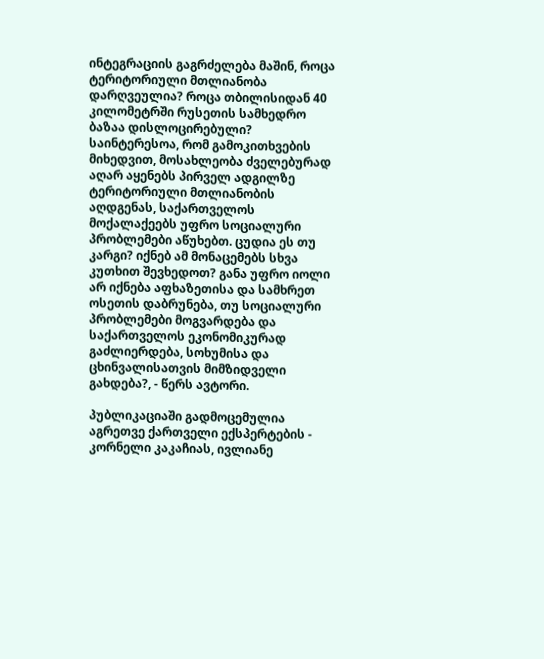ინტეგრაციის გაგრძელება მაშინ, როცა ტერიტორიული მთლიანობა დარღვეულია? როცა თბილისიდან 40 კილომეტრში რუსეთის სამხედრო ბაზაა დისლოცირებული? საინტერესოა, რომ გამოკითხვების მიხედვით, მოსახლეობა ძველებურად აღარ აყენებს პირველ ადგილზე ტერიტორიული მთლიანობის აღდგენას, საქართველოს მოქალაქეებს უფრო სოციალური პრობლემები აწუხებთ. ცუდია ეს თუ კარგი? იქნებ ამ მონაცემებს სხვა კუთხით შევხედოთ? განა უფრო იოლი არ იქნება აფხაზეთისა და სამხრეთ ოსეთის დაბრუნება, თუ სოციალური პრობლემები მოგვარდება და საქართველოს ეკონომიკურად გაძლიერდება, სოხუმისა და ცხინვალისათვის მიმზიდველი გახდება?, - წერს ავტორი.

პუბლიკაციაში გადმოცემულია აგრეთვე ქართველი ექსპერტების - კორნელი კაკაჩიას, ივლიანე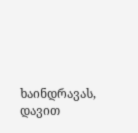ხაინდრავას, დავით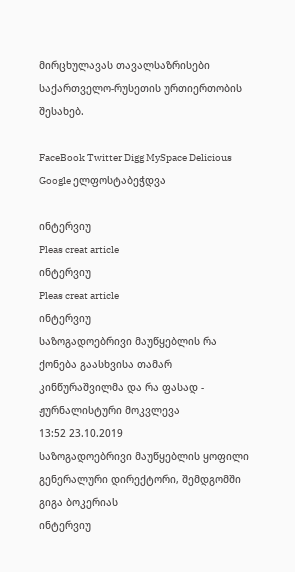მირცხულავას თავალსაზრისები საქართველო-რუსეთის ურთიერთობის შესახებ.

FaceBook Twitter Digg MySpace Delicious Google ელფოსტაბეჭდვა

ინტერვიუ
Pleas creat article
ინტერვიუ
Pleas creat article
ინტერვიუ
საზოგადოებრივი მაუწყებლის რა ქონება გაასხვისა თამარ კინწურაშვილმა და რა ფასად - ჟურნალისტური მოკვლევა
13:52 23.10.2019
საზოგადოებრივი მაუწყებლის ყოფილი გენერალური დირექტორი, შემდგომში გიგა ბოკერიას
ინტერვიუ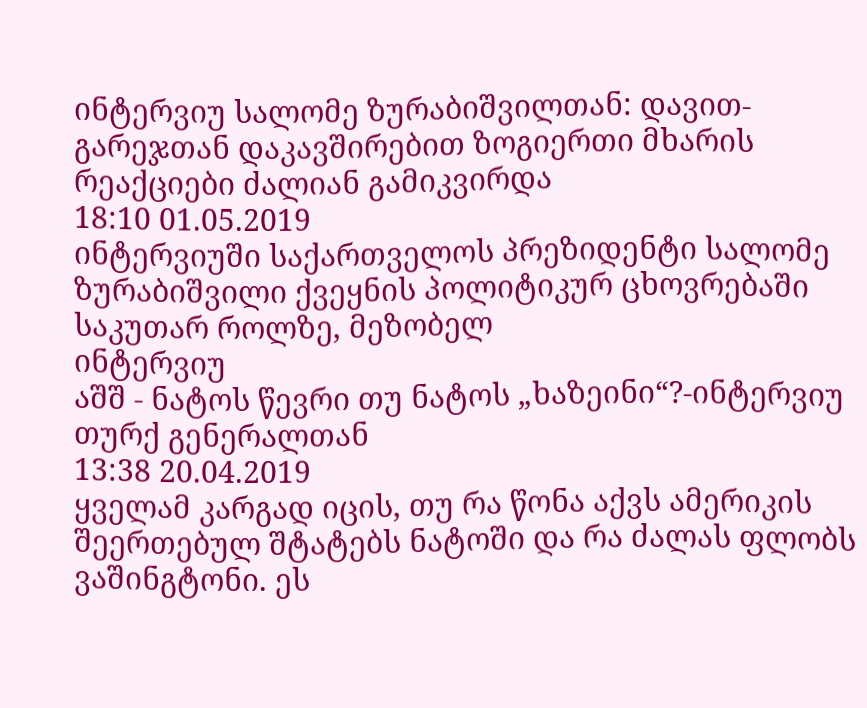ინტერვიუ სალომე ზურაბიშვილთან: დავით-გარეჯთან დაკავშირებით ზოგიერთი მხარის რეაქციები ძალიან გამიკვირდა
18:10 01.05.2019
ინტერვიუში საქართველოს პრეზიდენტი სალომე ზურაბიშვილი ქვეყნის პოლიტიკურ ცხოვრებაში საკუთარ როლზე, მეზობელ
ინტერვიუ
აშშ - ნატოს წევრი თუ ნატოს „ხაზეინი“?-ინტერვიუ თურქ გენერალთან
13:38 20.04.2019
ყველამ კარგად იცის, თუ რა წონა აქვს ამერიკის შეერთებულ შტატებს ნატოში და რა ძალას ფლობს ვაშინგტონი. ეს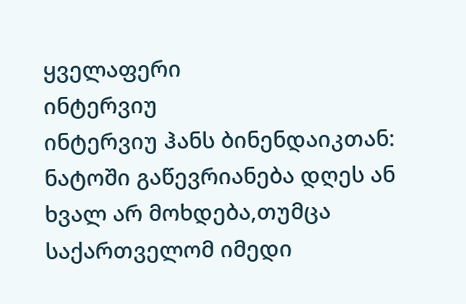ყველაფერი
ინტერვიუ
ინტერვიუ ჰანს ბინენდაიკთან: ნატოში გაწევრიანება დღეს ან ხვალ არ მოხდება,თუმცა საქართველომ იმედი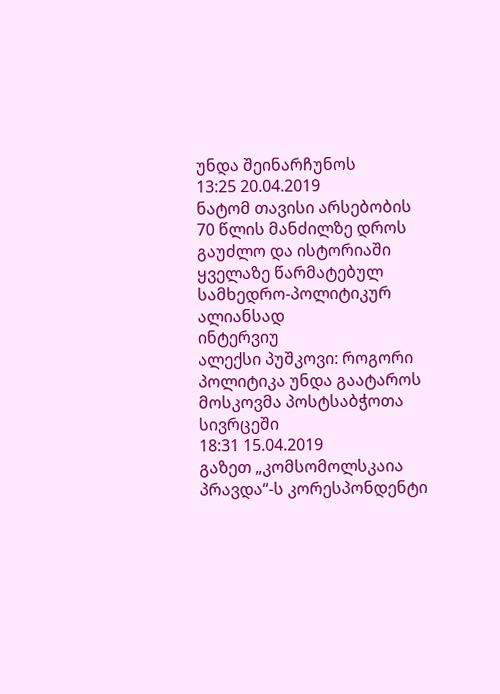უნდა შეინარჩუნოს
13:25 20.04.2019
ნატომ თავისი არსებობის 70 წლის მანძილზე დროს გაუძლო და ისტორიაში ყველაზე წარმატებულ სამხედრო-პოლიტიკურ ალიანსად
ინტერვიუ
ალექსი პუშკოვი: როგორი პოლიტიკა უნდა გაატაროს მოსკოვმა პოსტსაბჭოთა სივრცეში
18:31 15.04.2019
გაზეთ „კომსომოლსკაია პრავდა“-ს კორესპონდენტი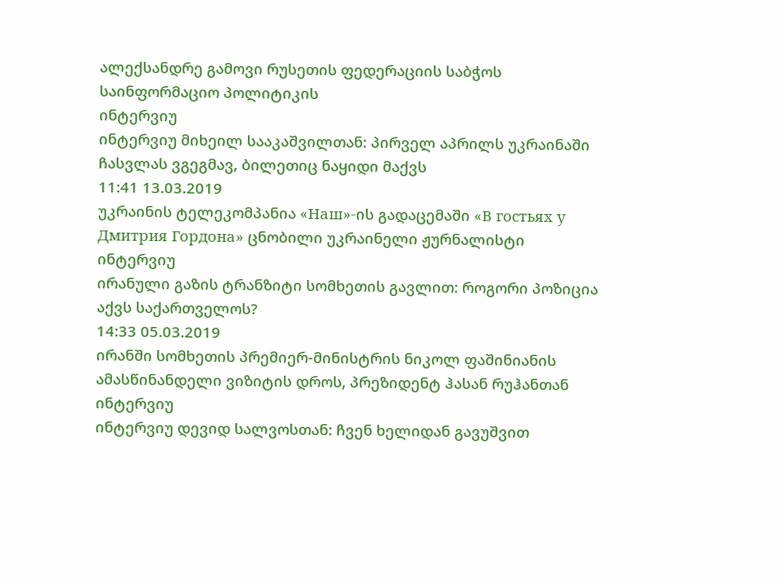ალექსანდრე გამოვი რუსეთის ფედერაციის საბჭოს საინფორმაციო პოლიტიკის
ინტერვიუ
ინტერვიუ მიხეილ სააკაშვილთან: პირველ აპრილს უკრაინაში ჩასვლას ვგეგმავ, ბილეთიც ნაყიდი მაქვს
11:41 13.03.2019
უკრაინის ტელეკომპანია «Наш»-ის გადაცემაში «В гостьях у Дмитрия Гордона» ცნობილი უკრაინელი ჟურნალისტი
ინტერვიუ
ირანული გაზის ტრანზიტი სომხეთის გავლით: როგორი პოზიცია აქვს საქართველოს?
14:33 05.03.2019
ირანში სომხეთის პრემიერ-მინისტრის ნიკოლ ფაშინიანის ამასწინანდელი ვიზიტის დროს, პრეზიდენტ ჰასან რუჰანთან
ინტერვიუ
ინტერვიუ დევიდ სალვოსთან: ჩვენ ხელიდან გავუშვით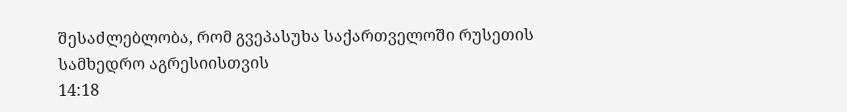შესაძლებლობა, რომ გვეპასუხა საქართველოში რუსეთის სამხედრო აგრესიისთვის
14:18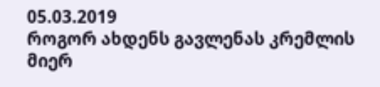05.03.2019
როგორ ახდენს გავლენას კრემლის მიერ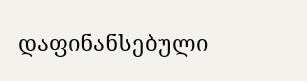დაფინანსებული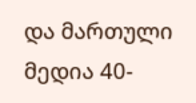და მართული მედია 40-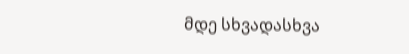მდე სხვადასხვა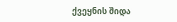ქვეყნის შიდა